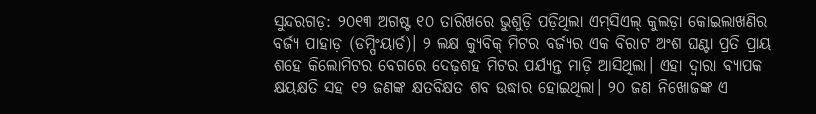ସୁନ୍ଦରଗଡ଼: ୨୦୧୩ ଅଗଷ୍ଟ ୧୦ ତାରିଖରେ ଭୁଶୁଡ଼ି ପଡ଼ିଥିଲା ଏମ୍‌ସିଏଲ୍‌ କୁଲଡ଼ା କୋଇଲାଖଣିର ବର୍ଜ୍ୟ ପାହାଡ଼ (ଡମ୍ପିଂୟାର୍ଡ)। ୨ ଲକ୍ଷ କ୍ୟୁବିକ୍‌ ମିଟର ବର୍ଜ୍ୟର ଏକ ବିରାଟ ଅଂଶ ଘଣ୍ଟା ପ୍ରତି ପ୍ରାୟ ଶହେ କିଲୋମିଟର ବେଗରେ ଦେଢ଼ଶହ ମିଟର ପର୍ଯ୍ୟନ୍ତ ମାଡ଼ି ଆସିଥିଲା। ଏହା ଦ୍ବାରା ବ୍ୟାପକ କ୍ଷୟକ୍ଷତି ସହ ୧୨ ଜଣଙ୍କ କ୍ଷତବିକ୍ଷତ ଶବ ଉଦ୍ଧାର ‌ହୋଇଥିଲା। ୨୦ ଜଣ ନିଖୋଜଙ୍କ ଏ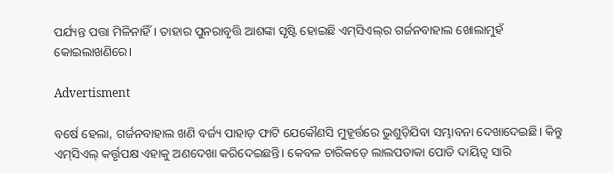ପର୍ଯ୍ୟନ୍ତ ପତ୍ତା ମିଳିନାହିଁ। ତାହାର ପୁନରାବୃତ୍ତି ଆଶଙ୍କା ସୃଷ୍ଟି ହୋଇଛି ଏମ୍‌ସିଏଲ୍‌ର ଗର୍ଜନବାହାଲ ଖୋଲାମୁହଁ କୋଇଲାଖଣିରେ।

Advertisment

ବର୍ଷେ ହେଲା, ଗର୍ଜନବାହାଲ ଖଣି ବର୍ଜ୍ୟ ପାହାଡ଼ ଫାଟି ଯେକୌଣସି ମୁହୂର୍ତ୍ତରେ ଭୁଶୁଡ଼ିଯିବା ସମ୍ଭାବନା ଦେଖାଦେଇଛି। କିନ୍ତୁ ଏମ୍‌ସିଏଲ୍‌ କର୍ତ୍ତୃପକ୍ଷ ଏହାକୁ ଅଣଦେଖା କରିଦେଇଛନ୍ତି। କେବଳ ଚାରିକଡ଼େ ଲାଲପତାକା ପୋତି ଦାୟିତ୍ବ ସାରି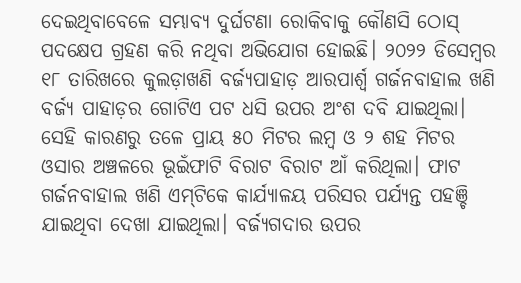ଦେଇଥିବାବେଳେ ସମ୍ଭାବ୍ୟ ଦୁର୍ଘଟଣା ରୋକିବାକୁ କୌଣସି ଠୋସ୍‌ ପଦକ୍ଷେପ ଗ୍ରହଣ କରି ନଥିବା ଅଭିଯୋଗ ହୋଇଛି। ୨୦୨୨ ଡିସେମ୍ବର ୧୮ ତାରିଖରେ କୁଲଡ଼ାଖଣି ବର୍ଜ୍ୟପାହାଡ଼ ଆରପାର୍ଶ୍ବ ଗର୍ଜନବାହାଲ ଖଣି ବର୍ଜ୍ୟ ପାହାଡ଼ର ଗୋଟିଏ ପଟ ଧସି ଉପର ଅଂଶ ଦବି ଯାଇଥିଲା। ସେହି କାରଣରୁ ତଳେ ପ୍ରାୟ ୫୦ ମିଟର ଲମ୍ବ ଓ ୨ ଶହ ମିଟର ଓସାର ଅଞ୍ଚଳରେ ଭୂଇଁଫାଟି ବିରାଟ ବିରାଟ ଆଁ କରିଥିଲା। ଫାଟ ଗର୍ଜନବାହାଲ ଖଣି ଏମ୍‌ଟିକେ କାର୍ଯ୍ୟାଳୟ ପରିସର ପର୍ଯ୍ୟନ୍ତ ପହଞ୍ଚି ଯାଇଥିବା ଦେଖା ଯାଇଥିଲା। ବର୍ଜ୍ୟଗଦାର ଉପର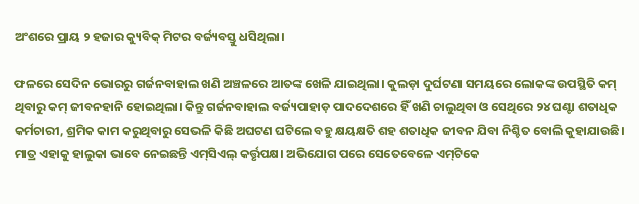ଅଂଶରେ ପ୍ରାୟ ୨ ହଜାର କ୍ୟୁବିକ୍‌ ମିଟର ବର୍ଜ୍ୟବସ୍ତୁ ଧସିଥିଲା।

ଫଳରେ ସେଦିନ ଭୋରରୁ ଗର୍ଜନବାହାଲ ଖଣି ଅଞ୍ଚଳରେ ଆତଙ୍କ ଖେଳି ଯାଇଥିଲା। କୁଲଡ଼ା ଦୁର୍ଘଟଣା ସମୟରେ ଲୋକଙ୍କ ଉପସ୍ଥିତି କମ୍‌ ଥିବାରୁ କମ୍‌ ଜୀବନହାନି ହୋଇଥିଲା। କିନ୍ତୁ ଗର୍ଜନବାହାଲ ବର୍ଜ୍ୟପାହାଡ଼ ପାଦଦେଶରେ ହିଁ ଖଣି ଚାଲୁଥିବା ଓ ସେଥିରେ ୨୪ ଘଣ୍ଟା ଶତାଧିକ କର୍ମଚାରୀ, ଶ୍ରମିକ କାମ କରୁଥିବାରୁ ସେଭଳି କିଛି ଅଘଟଣ ଘଟି‌ଲେ ବହୁ କ୍ଷୟକ୍ଷତି ଶହ ଶତାଧିକ ଜୀବନ ଯିବା ନିଶ୍ଚିତ ବୋଲି କୁହାଯାଉଛି। ମାତ୍ର ଏହାକୁ ହାଲୁକା ଭାବେ ନେଇଛନ୍ତି ଏମ୍‌ସିଏଲ୍‌ କର୍ତ୍ତୃପକ୍ଷ। ଅଭିଯୋଗ ପରେ ସେତେବେଳେ ଏମ୍‌ଟିକେ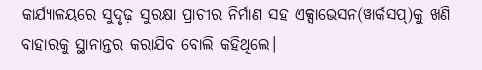କାର୍ଯ୍ୟାଳୟରେ ସୁଦୃଢ଼ ସୁରକ୍ଷା ପ୍ରାଚୀର ନିର୍ମାଣ ସହ ଏକ୍ସାଭେସନ(ୱାର୍କସପ୍‌)କୁ ଖଣି ବାହାରକୁ ସ୍ଥାନାନ୍ତର କରାଯିବ ବୋଲି କହିଥିଲେ।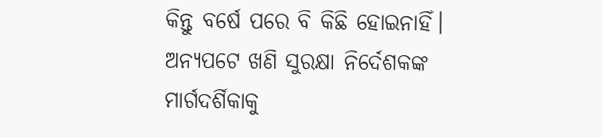କିନ୍ତୁ ବ‌ର୍ଷେ ପରେ ବି କିଛି ହୋଇନାହିଁ। ଅନ୍ୟପଟେ ଖଣି ସୁରକ୍ଷା ନିର୍ଦେଶକଙ୍କ ମାର୍ଗଦର୍ଶିକାକୁ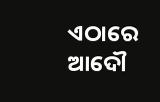ଏଠାରେ ଆଦୌ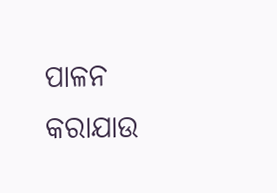ପାଳନ କରାଯାଉ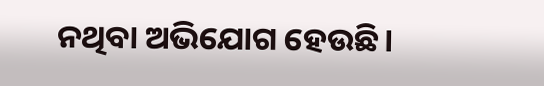ନଥିବା ଅଭିଯୋଗ ହେଉଛି।